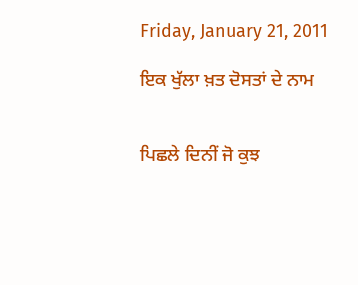Friday, January 21, 2011

ਇਕ ਖੁੱਲਾ ਖ਼ਤ ਦੋਸਤਾਂ ਦੇ ਨਾਮ


ਪਿਛਲੇ ਦਿਨੀਂ ਜੋ ਕੁਝ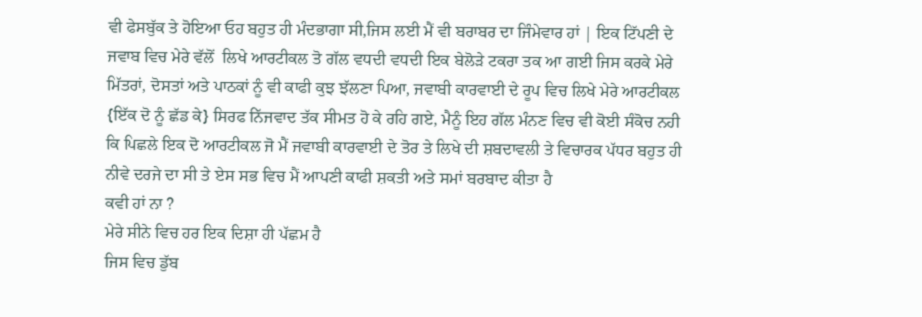ਵੀ ਫੇਸਬੁੱਕ ਤੇ ਹੋਇਆ ਓਹ ਬਹੁਤ ਹੀ ਮੰਦਭਾਗਾ ਸੀ,ਜਿਸ ਲਈ ਮੈਂ ਵੀ ਬਰਾਬਰ ਦਾ ਜਿੰਮੇਵਾਰ ਹਾਂ | ਇਕ ਟਿੱਪਣੀ ਦੇ ਜਵਾਬ ਵਿਚ ਮੇਰੇ ਵੱਲੋਂ  ਲਿਖੇ ਆਰਟੀਕਲ ਤੋ ਗੱਲ ਵਧਦੀ ਵਧਦੀ ਇਕ ਬੇਲੋੜੇ ਟਕਰਾ ਤਕ ਆ ਗਈ ਜਿਸ ਕਰਕੇ ਮੇਰੇ ਮਿੱਤਰਾਂ, ਦੋਸਤਾਂ ਅਤੇ ਪਾਠਕਾਂ ਨੂੰ ਵੀ ਕਾਫੀ ਕੁਝ ਝੱਲਣਾ ਪਿਆ, ਜਵਾਬੀ ਕਾਰਵਾਈ ਦੇ ਰੂਪ ਵਿਚ ਲਿਖੇ ਮੇਰੇ ਆਰਟੀਕਲ {ਇੱਕ ਦੋ ਨੂੰ ਛੱਡ ਕੇ} ਸਿਰਫ ਨਿੱਜਵਾਦ ਤੱਕ ਸੀਮਤ ਹੋ ਕੇ ਰਹਿ ਗਏ, ਮੈਨੂੰ ਇਹ ਗੱਲ ਮੰਨਣ ਵਿਚ ਵੀ ਕੋਈ ਸੰਕੋਚ ਨਹੀ ਕਿ ਪਿਛਲੇ ਇਕ ਦੋ ਆਰਟੀਕਲ ਜੋ ਮੈਂ ਜਵਾਬੀ ਕਾਰਵਾਈ ਦੇ ਤੋਰ ਤੇ ਲਿਖੇ ਦੀ ਸ਼ਬਦਾਵਲੀ ਤੇ ਵਿਚਾਰਕ ਪੱਧਰ ਬਹੁਤ ਹੀ ਨੀਵੇ ਦਰਜੇ ਦਾ ਸੀ ਤੇ ਏਸ ਸਭ ਵਿਚ ਮੈਂ ਆਪਣੀ ਕਾਫੀ ਸ਼ਕਤੀ ਅਤੇ ਸਮਾਂ ਬਰਬਾਦ ਕੀਤਾ ਹੈ
ਕਵੀ ਹਾਂ ਨਾ ?
ਮੇਰੇ ਸੀਨੇ ਵਿਚ ਹਰ ਇਕ ਦਿਸ਼ਾ ਹੀ ਪੱਛਮ ਹੈ
ਜਿਸ ਵਿਚ ਡੁੱਬ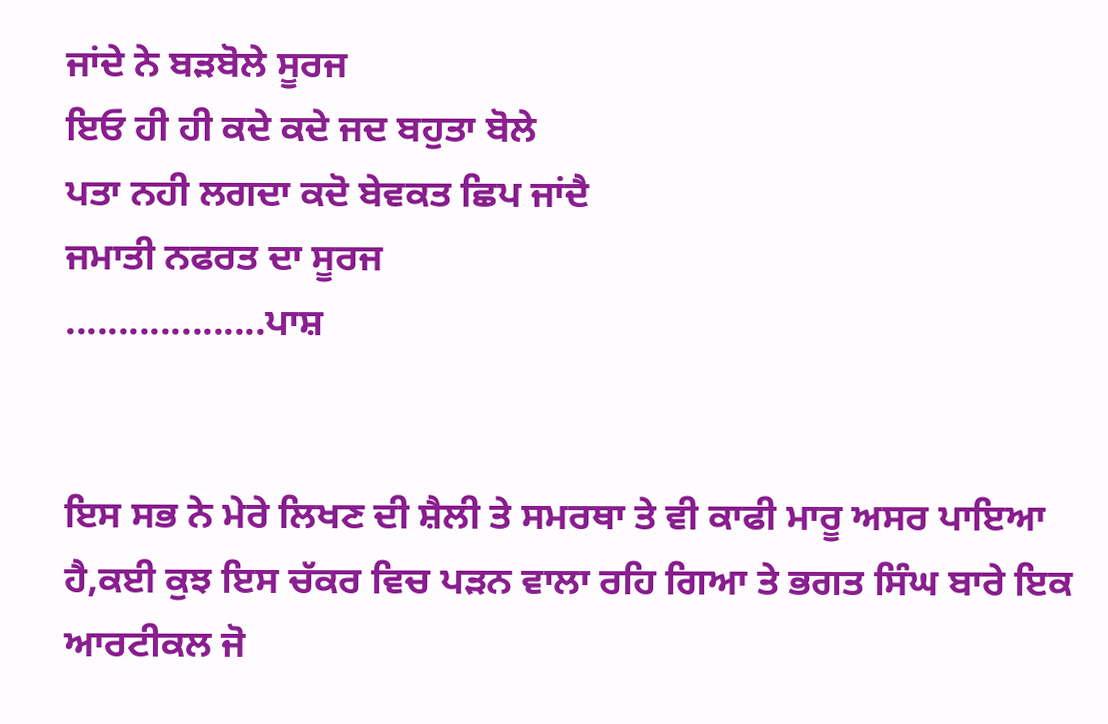ਜਾਂਦੇ ਨੇ ਬੜਬੋਲੇ ਸੂਰਜ
ਇਓ ਹੀ ਹੀ ਕਦੇ ਕਦੇ ਜਦ ਬਹੁਤਾ ਬੋਲੇ
ਪਤਾ ਨਹੀ ਲਗਦਾ ਕਦੋ ਬੇਵਕਤ ਛਿਪ ਜਾਂਦੈ
ਜਮਾਤੀ ਨਫਰਤ ਦਾ ਸੂਰਜ
...................ਪਾਸ਼


ਇਸ ਸਭ ਨੇ ਮੇਰੇ ਲਿਖਣ ਦੀ ਸ਼ੈਲੀ ਤੇ ਸਮਰਥਾ ਤੇ ਵੀ ਕਾਫੀ ਮਾਰੂ ਅਸਰ ਪਾਇਆ ਹੈ,ਕਈ ਕੁਝ ਇਸ ਚੱਕਰ ਵਿਚ ਪੜਨ ਵਾਲਾ ਰਹਿ ਗਿਆ ਤੇ ਭਗਤ ਸਿੰਘ ਬਾਰੇ ਇਕ ਆਰਟੀਕਲ ਜੋ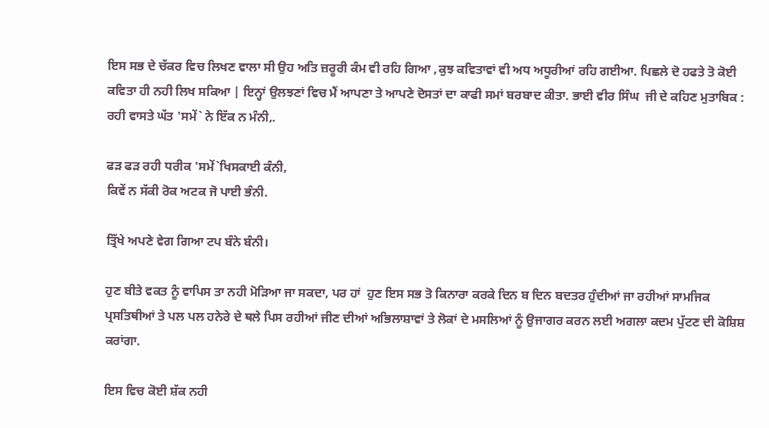ਇਸ ਸਭ ਦੇ ਚੱਕਰ ਵਿਚ ਲਿਖਣ ਵਾਲਾ ਸੀ ਉਹ ਅਤਿ ਜ਼ਰੂਰੀ ਕੰਮ ਵੀ ਰਹਿ ਗਿਆ ,ਕੁਝ ਕਵਿਤਾਵਾਂ ਵੀ ਅਧ ਅਧੂਰੀਆਂ ਰਹਿ ਗਈਆ. ਪਿਛਲੇ ਦੋ ਹਫਤੇ ਤੋ ਕੋਈ ਕਵਿਤਾ ਹੀ ਨਹੀ ਲਿਖ ਸਕਿਆ | ਇਨ੍ਹਾਂ ਉਲਝਣਾਂ ਵਿਚ ਮੈਂ ਆਪਣਾ ਤੇ ਆਪਣੇ ਦੋਸਤਾਂ ਦਾ ਕਾਫੀ ਸਮਾਂ ਬਰਬਾਦ ਕੀਤਾ. ਭਾਈ ਵੀਰ ਸਿੰਘ  ਜੀ ਦੇ ਕਹਿਣ ਮੁਤਾਬਿਕ :
ਰਹੀ ਵਾਸਤੇ ਘੱਤ 'ਸਮੇਂ` ਨੇ ਇੱਕ ਨ ਮੰਨੀ,.

ਫੜ ਫੜ ਰਹੀ ਧਰੀਕ 'ਸਮੇਂ`ਖਿਸਕਾਈ ਕੰਨੀ,
ਕਿਵੇਂ ਨ ਸੱਕੀ ਰੋਕ ਅਟਕ ਜੋ ਪਾਈ ਭੰਨੀ.

ਤ੍ਰਿੱਖੇ ਅਪਣੇ ਵੇਗ ਗਿਆ ਟਪ ਬੰਨੇ ਬੰਨੀ।

ਹੁਣ ਬੀਤੇ ਵਕਤ ਨੂੰ ਵਾਪਿਸ ਤਾ ਨਹੀ ਮੋੜਿਆ ਜਾ ਸਕਦਾ, ਪਰ ਹਾਂ  ਹੁਣ ਇਸ ਸਭ ਤੋ ਕਿਨਾਰਾ ਕਰਕੇ ਦਿਨ ਬ ਦਿਨ ਬਦਤਰ ਹੁੰਦੀਆਂ ਜਾ ਰਹੀਆਂ ਸਾਮਜਿਕ ਪ੍ਰਸਤਿਥੀਆਂ ਤੇ ਪਲ ਪਲ ਹਨੇਰੇ ਦੇ ਥਲੇ ਪਿਸ ਰਹੀਆਂ ਜੀਣ ਦੀਆਂ ਅਭਿਲਾਸ਼ਾਵਾਂ ਤੇ ਲੋਕਾਂ ਦੇ ਮਸਲਿਆਂ ਨੂੰ ਉਜਾਗਰ ਕਰਨ ਲਈ ਅਗਲਾ ਕਦਮ ਪੁੱਟਣ ਦੀ ਕੋਸ਼ਿਸ਼ ਕਰਾਂਗਾ.

ਇਸ ਵਿਚ ਕੋਈ ਸ਼ੱਕ ਨਹੀ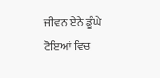ਜੀਵਨ ਏਨੇ ਡੂੰਘੇ
ਟੋਇਆਂ ਵਿਚ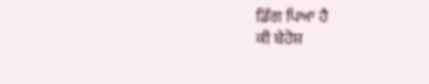ਡਿੱਗ ਪਿਆ ਹੈ
ਕੀ ਬੇਹੋਸ਼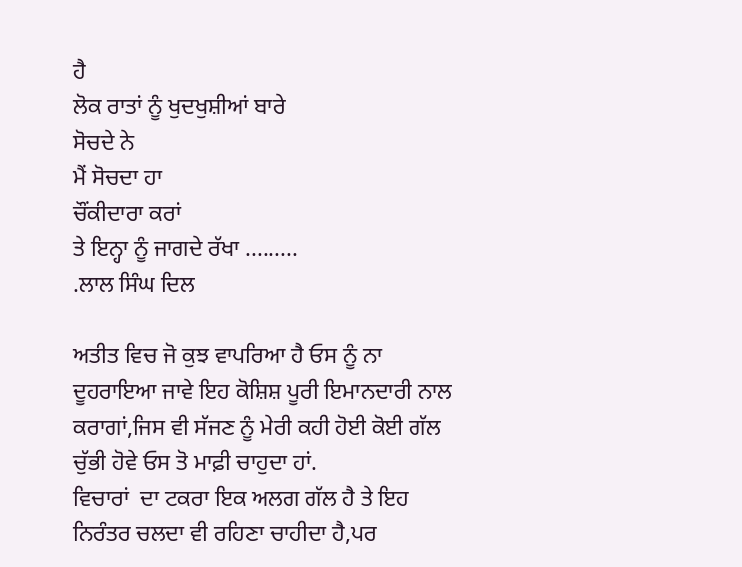ਹੈ
ਲੋਕ ਰਾਤਾਂ ਨੂੰ ਖੁਦਖੁਸ਼ੀਆਂ ਬਾਰੇ
ਸੋਚਦੇ ਨੇ
ਮੈਂ ਸੋਚਦਾ ਹਾ
ਚੌਂਕੀਦਾਰਾ ਕਰਾਂ
ਤੇ ਇਨ੍ਹਾ ਨੂੰ ਜਾਗਦੇ ਰੱਖਾ .........
.ਲਾਲ ਸਿੰਘ ਦਿਲ

ਅਤੀਤ ਵਿਚ ਜੋ ਕੁਝ ਵਾਪਰਿਆ ਹੈ ਓਸ ਨੂੰ ਨਾ ਦੂਹਰਾਇਆ ਜਾਵੇ ਇਹ ਕੋਸ਼ਿਸ਼ ਪੂਰੀ ਇਮਾਨਦਾਰੀ ਨਾਲ ਕਰਾਗਾਂ,ਜਿਸ ਵੀ ਸੱਜਣ ਨੂੰ ਮੇਰੀ ਕਹੀ ਹੋਈ ਕੋਈ ਗੱਲ ਚੁੱਭੀ ਹੋਵੇ ਓਸ ਤੋ ਮਾਫ਼ੀ ਚਾਹੁਦਾ ਹਾਂ.
ਵਿਚਾਰਾਂ  ਦਾ ਟਕਰਾ ਇਕ ਅਲਗ ਗੱਲ ਹੈ ਤੇ ਇਹ ਨਿਰੰਤਰ ਚਲਦਾ ਵੀ ਰਹਿਣਾ ਚਾਹੀਦਾ ਹੈ,ਪਰ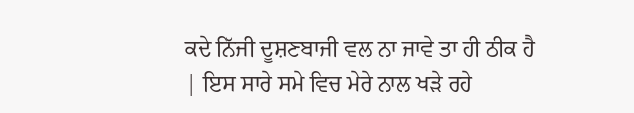ਕਦੇ ਨਿੱਜੀ ਦੂਸ਼ਣਬਾਜੀ ਵਲ ਨਾ ਜਾਵੇ ਤਾ ਹੀ ਠੀਕ ਹੈ | ਇਸ ਸਾਰੇ ਸਮੇ ਵਿਚ ਮੇਰੇ ਨਾਲ ਖੜੇ ਰਹੇ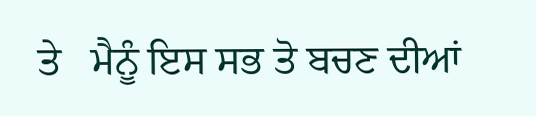ਤੇ   ਮੈਨੂੰ ਇਸ ਸਭ ਤੋ ਬਚਣ ਦੀਆਂ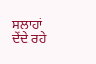ਸਲਾਹਾਂ ਦੇਂਦੇ ਰਹੇ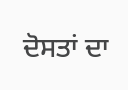ਦੋਸਤਾਂ ਦਾ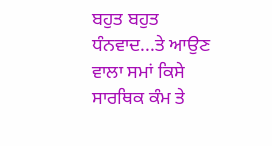ਬਹੁਤ ਬਹੁਤ ਧੰਨਵਾਦ...ਤੇ ਆਉਣ ਵਾਲਾ ਸਮਾਂ ਕਿਸੇ ਸਾਰਥਿਕ ਕੰਮ ਤੇ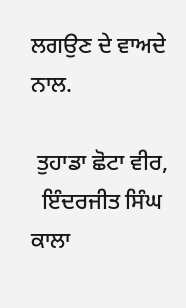ਲਗਉਣ ਦੇ ਵਾਅਦੇ  ਨਾਲ.

 ਤੁਹਾਡਾ ਛੋਟਾ ਵੀਰ,
  ਇੰਦਰਜੀਤ ਸਿੰਘ ਕਾਲਾ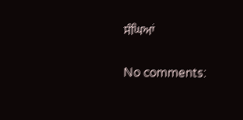ਸੰਘਿਆਂ

No comments: